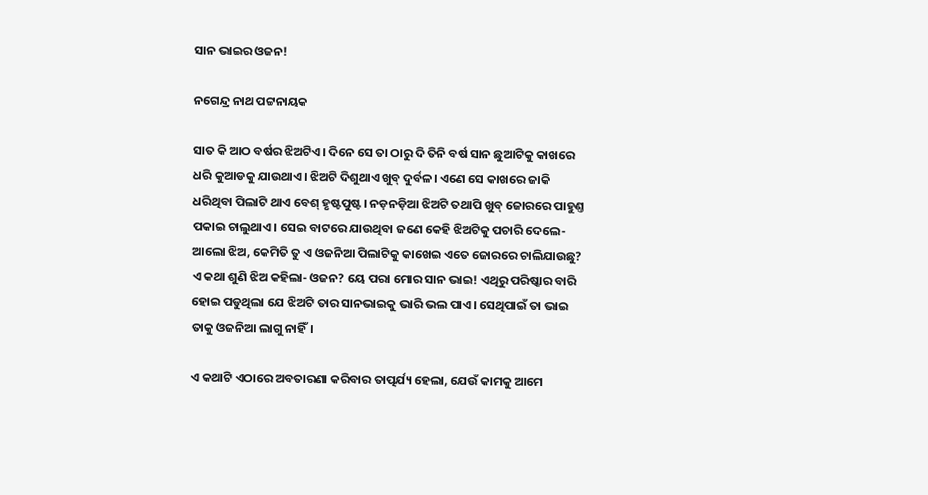ସାନ ଭାଇର ଓଜନ!

ନଗେନ୍ଦ୍ର ନାଥ ପଟ୍ଟନାୟକ

ସାତ କି ଆଠ ବର୍ଷର ଝିଅଟିଏ। ଦିନେ ସେ ତା ଠାରୁ ଦି ତିନି ବର୍ଷ ସାନ ଛୁଆଟିକୁ କାଖରେ ଧରି କୁଆଡକୁ ଯାଉଥାଏ। ଝିଅଟି ଦିଶୁଥାଏ ଖୁବ୍‌ ଦୁର୍ବଳ। ଏଣେ ସେ କାଖରେ ଜାକି ଧରିଥିବା ପିଲାଟି ଥାଏ ବେଶ୍‌ ହୃଷ୍ଟପୁଷ୍ଟ। ନଡ଼ନଡ଼ିଆ ଝିଅଟି ତଥାପି ଖୁବ୍‌ ଜୋରରେ ପାହୁଣ୍ତ ପକାଇ ଚାଲୁଥାଏ। ସେଇ ବାଟରେ ଯାଉଥିବା ଜଣେ କେହି ଝିଅଟିକୁ ପଚାରି ଦେଲେ-ଆଲୋ ଝିଅ, କେମିତି ତୁ ଏ ଓଜନିଆ ପିଲାଟିକୁ କାଖେଇ ଏତେ ଜୋରରେ ଚାଲିଯାଉଛୁ? ଏ କଥା ଶୁଣି ଝିଅ କହିଲା- ଓଜନ? ୟେ ପରା ମୋର ସାନ ଭାଇ! ଏଥିରୁ ପରିଷ୍କାର ବାରି ହୋଇ ପଡୁଥିଲା ଯେ ଝିଅଟି ତାର ସାନଭାଇକୁ ଭାରି ଭଲ ପାଏ। ସେଥିପାଇଁ ତା ଭାଇ ତାକୁ ଓଜନିଆ ଲାଗୁ ନାହିଁ।

ଏ କଥାଟି ଏଠାରେ ଅବତାରଣା କରିବାର ତାତ୍ପର୍ଯ୍ୟ ହେଲା, ଯେଉଁ କାମକୁ ଆମେ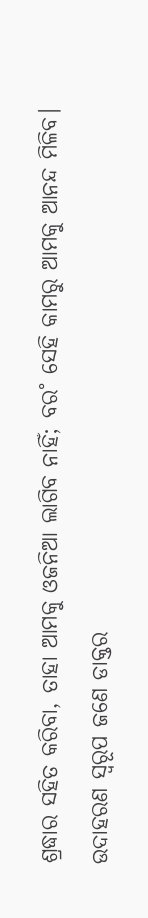ଶ୍ରଦ୍ଧାର ସହିତ କରିବା, ତାହା ଆମକୁ ଓଜନିଆ ଲାଗିବ ନାହିଁ; ବର˚ ସେହି କାମରୁ ଆମକୁ ଆନନ୍ଦ ମିଳିବ। ଉଦାହରଣ ସ୍ବରୂପ ଜଣେ ଡାକ୍ତର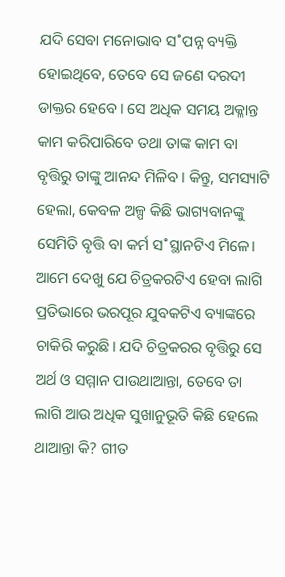ଯଦି ସେବା ମନୋଭାବ ସ˚ପନ୍ନ ବ୍ୟକ୍ତି ହୋଇଥିବେ, ତେବେ ସେ ଜଣେ ଦରଦୀ ଡାକ୍ତର ହେବେ। ସେ ଅଧିକ ସମୟ ଅକ୍ଳାନ୍ତ କାମ କରିପାରିବେ ତଥା ତାଙ୍କ କାମ ବା ବୃତ୍ତିରୁ ତାଙ୍କୁ ଆନନ୍ଦ ମିଳିବ। କିନ୍ତୁ, ସମସ୍ୟାଟି ହେଲା, କେବଳ ଅଳ୍ପ କିଛି ଭାଗ୍ୟବାନଙ୍କୁ ସେମିତି ବୃତ୍ତି ବା କର୍ମ ସ˚ସ୍ଥାନଟିଏ ମିଳେ। ଆମେ ଦେଖୁ ଯେ ଚିତ୍ରକରଟିଏ ହେବା ଲାଗି ପ୍ରତିଭାରେ ଭରପୂର ଯୁବକଟିଏ ବ୍ୟାଙ୍କରେ ଚାକିରି କରୁଛି। ଯଦି ଚିତ୍ରକରର ବୃତ୍ତିରୁ ସେ ଅର୍ଥ ଓ ସମ୍ମାନ ପାଉଥାଆନ୍ତା, ତେବେ ତା ଲାଗି ଆଉ ଅଧିକ ସୁଖାନୁଭୂତି କିଛି ହେଲେ ଥାଆନ୍ତା କି? ଗୀତ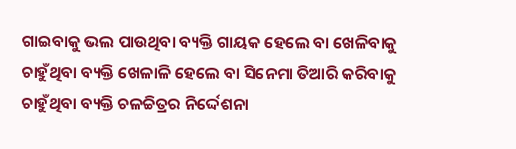ଗାଇବାକୁ ଭଲ ପାଉଥିବା ବ୍ୟକ୍ତି ଗାୟକ ହେଲେ ବା ଖେଳିବାକୁ ଚାହୁଁଥିବା ବ୍ୟକ୍ତି ଖେଳାଳି ହେଲେ ବା ସିନେମା ତିଆରି କରିବାକୁ ଚାହୁଁଥିବା ବ୍ୟକ୍ତି ଚଳଚ୍ଚିତ୍ରର ନିର୍ଦ୍ଦେଶନା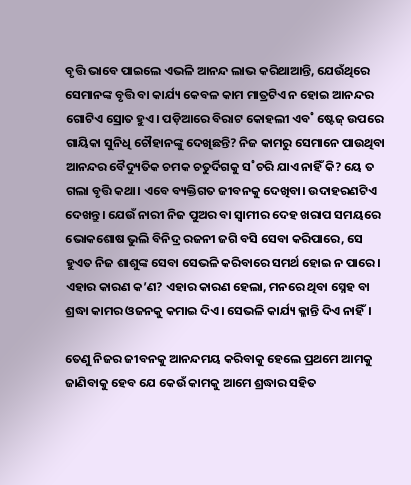ବୃତ୍ତି ଭାବେ ପାଇଲେ ଏଭଳି ଆନନ୍ଦ ଲାଭ କରିଥାଆନ୍ତି, ଯେଉଁଥିରେ ସେମାନଙ୍କ ବୃତ୍ତି ବା କାର୍ଯ୍ୟ କେବଳ କାମ ମାତ୍ରଟିଏ ନ ହୋଇ ଆନନ୍ଦର ଗୋଟିଏ ସ୍ରୋତ ହୁଏ। ପଡ଼ିଆରେ ବିରାଟ କୋହଲୀ ଏବ˚ ଷ୍ଟେଜ୍‌ ଉପରେ ଗାୟିକା ସୁନିଧି ଚୌହାନଙ୍କୁ ଦେଖିଛନ୍ତି? ନିଜ କାମରୁ ସେମାନେ ପାଉଥିବା ଆନନ୍ଦର ବୈଦ୍ୟୁତିକ ଚମକ ଚତୁର୍ଦିଗକୁ ସ˚ଚରି ଯାଏ ନାହିଁ କି? ୟେ ତ ଗଲା ବୃତ୍ତି କଥା। ଏବେ ବ୍ୟକ୍ତିଗତ ଜୀବନକୁ ଦେଖିବା। ଉଦାହରଣଟିଏ ଦେଖନ୍ତୁ। ଯେଉଁ ନାରୀ ନିଜ ପୁଅର ବା ସ୍ବାମୀର ଦେହ ଖରାପ ସମୟରେ ଭୋକଶୋଷ ଭୁଲି ବିନିଦ୍ର ରଜନୀ ଜଗି ବସି ସେବା କରିପାରେ, ସେ ହୁଏତ ନିଜ ଶାଶୁଙ୍କ ସେବା ସେଭଳି କରିବାରେ ସମର୍ଥ ହୋଇ ନ ପାରେ। ଏହାର କାରଣ କ’ଣ? ଏହାର କାରଣ ହେଲା, ମନରେ ଥିବା ସ୍ନେହ ବା ଶ୍ରଦ୍ଧା କାମର ଓଜନକୁ କମାଇ ଦିଏ। ସେଭଳି କାର୍ଯ୍ୟ କ୍ଳାନ୍ତି ଦିଏ ନାହିଁ।

ତେଣୁ ନିଜର ଜୀବନକୁ ଆନନ୍ଦମୟ କରିବାକୁ ହେଲେ ପ୍ରଥମେ ଆମକୁ ଜାଣିବାକୁ ହେବ ଯେ କେଉଁ କାମକୁ ଆମେ ଶ୍ରଦ୍ଧାର ସହିତ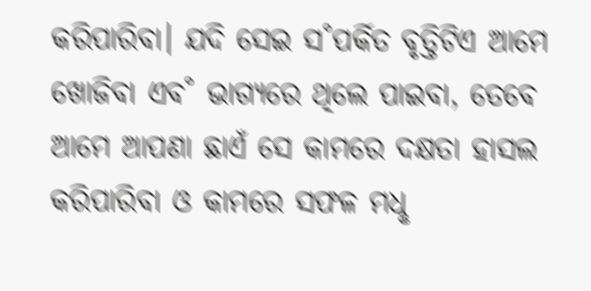କରିପାରିବା। ଯଦି ସେଇ ସ˚ପର୍କିତ ବୃତ୍ତିଟିଏ ଆମେ ଖୋଜିବା ଏବ˚ ଭାଗ୍ୟରେ ଥିଲେ ପାଇବା, ତେବେ ଆମେ ଆପଣା ଛାଏଁ ସେ କାମରେ ଦକ୍ଷତା ହାସଲ କରିପାରିବା ଓ କାମରେ ସଫଳ ମଧୢ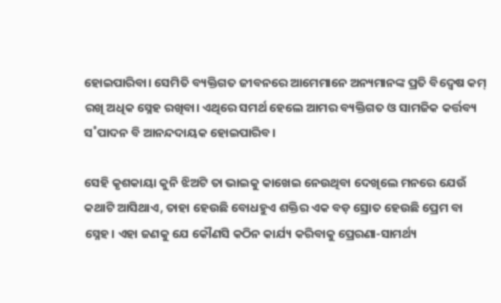ହୋଇପାରିବା। ସେମିତି ବ୍ୟକ୍ତିଗତ ଜୀବନରେ ଆମେମାନେ ଅନ୍ୟମାନଙ୍କ ପ୍ରତି ବିଦ୍ବେଷ କମ୍‌ ରଖି ଅଧିକ ସ୍ନେହ ରଖିବା। ଏଥିରେ ସମର୍ଥ ହେଲେ ଆମର ବ୍ୟକ୍ତିଗତ ଓ ସାମଜିକ କର୍ତ୍ତବ୍ୟ ସ˚ପାଦନ ବି ଆନନ୍ଦଦାୟକ ହୋଇପାରିବ।

ସେହି କୃଶକାୟା କୁନି ଝିଅଟି ତା ଭାଇକୁ କାଖେଇ ନେଉଥିବା ଦେଖିଲେ ମନରେ ଯେଉଁ କଥାଟି ଆସିଥାଏ, ତାହା ହେଉଛି ବୋଧହୁଏ ଶକ୍ତିର ଏକ ବଡ଼ ସ୍ରୋତ ହେଉଛି ପ୍ରେମ ବା ସ୍ନେହ। ଏହା ଜଣକୁ ଯେ କୌଣସି କଠିନ କାର୍ଯ୍ୟ କରିବାକୁ ପ୍ରେରଣା-ସାମର୍ଥ୍ୟ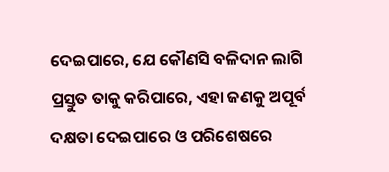ଦେଇପାରେ, ଯେ କୌଣସି ବଳିଦାନ ଲାଗି ପ୍ରସ୍ତୁତ ତାକୁ କରିପାରେ, ଏହା ଜଣକୁ ଅପୂର୍ବ ଦକ୍ଷତା ଦେଇପାରେ ଓ ପରିଶେଷରେ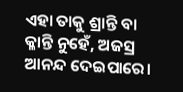ଏହା ତାକୁ ଶ୍ରାନ୍ତି ବା କ୍ଳାନ୍ତି ନୁହେଁ, ଅଜସ୍ର ଆନନ୍ଦ ଦେଇପାରେ।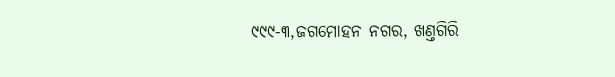୯୯୯-୩,ଜଗମୋହନ ନଗର, ଖଣ୍ତଗିରି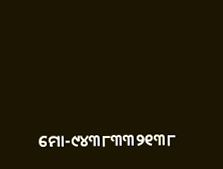ମୋ-୯୪୩୮୩୩୨୧୩୮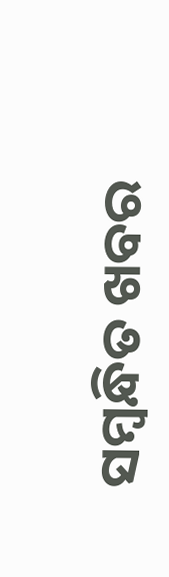ସମ୍ବନ୍ଧିତ ଖବର